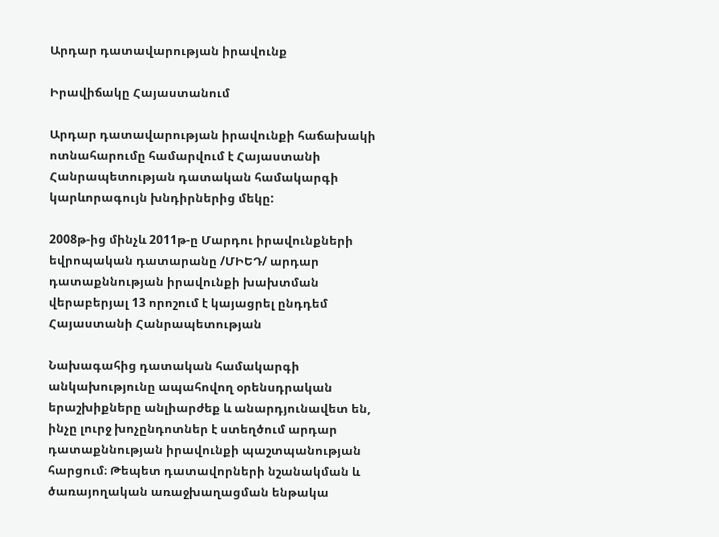Արդար դատավարության իրավունք

Իրավիճակը Հայաստանում

Արդար դատավարության իրավունքի հաճախակի ոտնահարումը համարվում է Հայաստանի Հանրապետության դատական համակարգի կարևորագույն խնդիրներից մեկը:

2008թ-ից մինչև 2011թ-ը Մարդու իրավունքների եվրոպական դատարանը /ՄԻԵԴ/ արդար դատաքննության իրավունքի խախտման վերաբերյալ 13 որոշում է կայացրել ընդդեմ Հայաստանի Հանրապետության

Նախագահից դատական համակարգի անկախությունը ապահովող օրենսդրական երաշխիքները անլիարժեք և անարդյունավետ են, ինչը լուրջ խոչընդոտներ է ստեղծում արդար դատաքննության իրավունքի պաշտպանության հարցում։ Թեպետ դատավորների նշանակման և ծառայողական առաջխաղացման ենթակա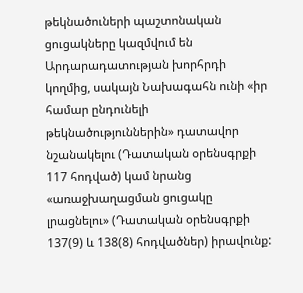թեկնածուների պաշտոնական ցուցակները կազմվում են Արդարադատության խորհրդի կողմից, սակայն Նախագահն ունի «իր համար ընդունելի թեկնածություններին» դատավոր նշանակելու (Դատական օրենսգրքի 117 հոդված) կամ նրանց «առաջխաղացման ցուցակը լրացնելու» (Դատական օրենսգրքի 137(9) և 138(8) հոդվածներ) իրավունք: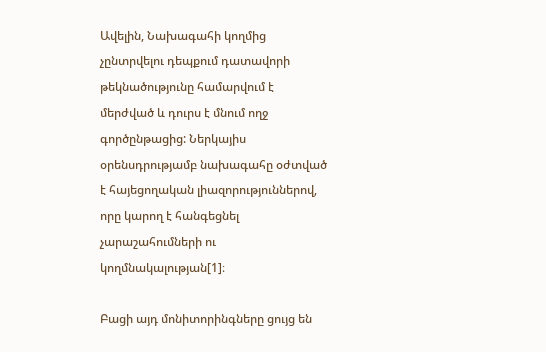Ավելին, Նախագահի կողմից չընտրվելու դեպքում դատավորի թեկնածությունը համարվում է մերժված և դուրս է մնում ողջ գործընթացից: Ներկայիս օրենսդրությամբ նախագահը օժտված է հայեցողական լիազորություններով, որը կարող է հանգեցնել չարաշահումների ու կողմնակալության[1]։

Բացի այդ մոնիտորինգները ցույց են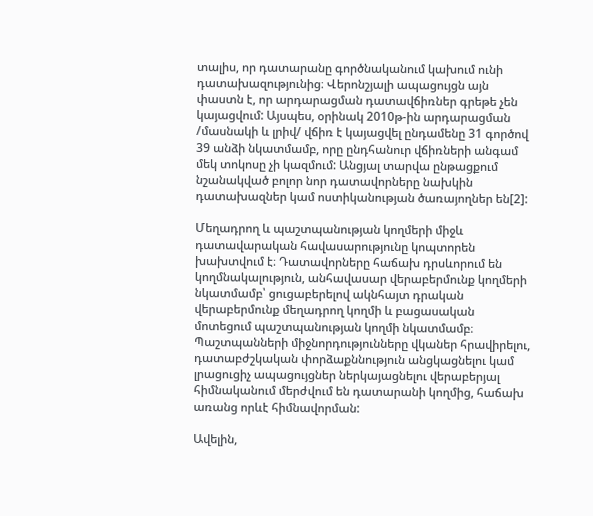տալիս, որ դատարանը գործնականում կախում ունի դատախազությունից։ Վերոնշյալի ապացույցն այն փաստն է, որ արդարացման դատավճիռներ գրեթե չեն կայացվում: Այսպես, օրինակ 2010թ-ին արդարացման /մասնակի և լրիվ/ վճիռ է կայացվել ընդամենը 31 գործով 39 անձի նկատմամբ, որը ընդհանուր վճիռների անգամ մեկ տոկոսը չի կազմում: Անցյալ տարվա ընթացքում նշանակված բոլոր նոր դատավորները նախկին դատախազներ կամ ոստիկանության ծառայողներ են[2]:

Մեղադրող և պաշտպանության կողմերի միջև դատավարական հավասարությունը կոպտորեն խախտվում է։ Դատավորները հաճախ դրսևորում են կողմնակալություն, անհավասար վերաբերմունք կողմերի նկատմամբ՝ ցուցաբերելով ակնհայտ դրական վերաբերմունք մեղադրող կողմի և բացասական մոտեցում պաշտպանության կողմի նկատմամբ։ Պաշտպանների միջնորդությունները վկաներ հրավիրելու, դատաբժշկական փորձաքննություն անցկացնելու կամ լրացուցիչ ապացույցներ ներկայացնելու վերաբերյալ հիմնականում մերժվում են դատարանի կողմից, հաճախ առանց որևէ հիմնավորման:

Ավելին,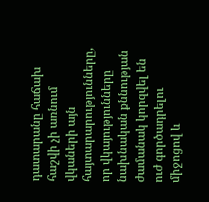դատարանը հաճախ հաշվի չի առնում վկաների այն հայտարարությունները, որ վկայությունները նախնական քննության ժամանակ կորզվել են ուժ գործադրելու միջոցով և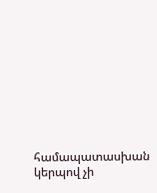համապատասխան կերպով չի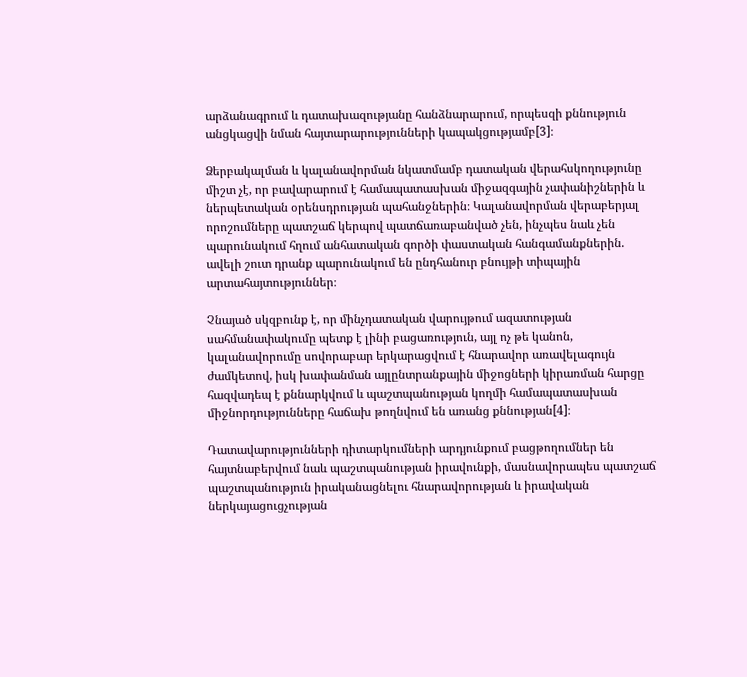արձանագրում և դատախազությանը հանձնարարում, որպեսզի քննություն անցկացվի նման հայտարարությունների կապակցությամբ[3]։

Ձերբակալման և կալանավորման նկատմամբ դատական վերահսկողությունը միշտ չէ, որ բավարարում է համապատասխան միջազգային չափանիշներին և ներպետական օրենսդրության պահանջներին։ Կալանավորման վերաբերյալ որոշումները պատշաճ կերպով պատճառաբանված չեն, ինչպես նաև չեն պարունակում հղում անհատական գործի փաստական հանգամանքներին. ավելի շուտ դրանք պարունակում են ընդհանուր բնույթի տիպային արտահայտություններ։

Չնայած սկզբունք է, որ մինչդատական վարույթում ազատության սահմանափակումը պետք է լինի բացառություն, այլ ոչ թե կանոն, կալանավորումը սովորաբար երկարացվում է հնարավոր առավելագույն ժամկետով, իսկ խափանման այլընտրանքային միջոցների կիրառման հարցը հազվադեպ է քննարկվում և պաշտպանության կողմի համապատասխան միջնորդությունները հաճախ թողնվում են առանց քննության[4]։

Դատավարությունների դիտարկումների արդյունքում բացթողումներ են հայտնաբերվում նաև պաշտպանության իրավունքի, մասնավորապես պատշաճ պաշտպանություն իրականացնելու հնարավորության և իրավական ներկայացուցչության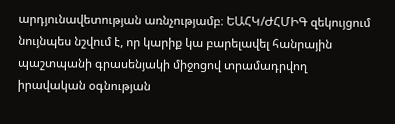արդյունավետության առնչությամբ։ ԵԱՀԿ/ԺՀՄԻԳ զեկույցում նույնպես նշվում է, որ կարիք կա բարելավել հանրային պաշտպանի գրասենյակի միջոցով տրամադրվող իրավական օգնության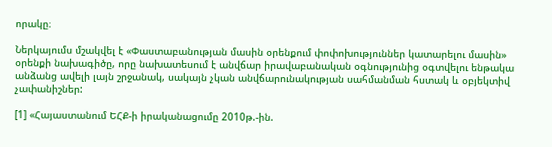որակը։

Ներկայումս մշակվել է «Փաստաբանության մասին օրենքում փոփոխություններ կատարելու մասին» օրենքի նախագիծը, որը նախատեսում է անվճար իրավաբանական օգնությունից օգտվելու ենթակա անձանց ավելի լայն շրջանակ, սակայն չկան անվճարունակության սահմանման հստակ և օբյեկտիվ չափանիշներ:

[1] «Հայաստանում ԵՀՔ-ի իրականացումը 2010թ.-ին.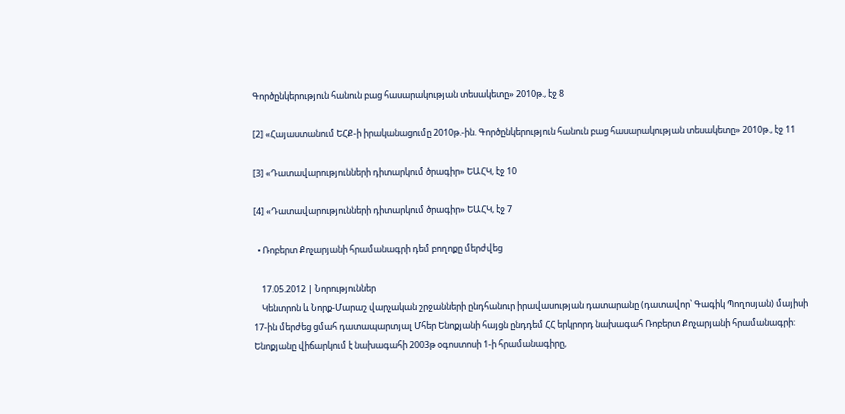Գործընկերություն հանուն բաց հասարակության տեսակետը» 2010թ., էջ 8

[2] «Հայաստանում ԵՀՔ-ի իրականացումը 2010թ.-ին. Գործընկերություն հանուն բաց հասարակության տեսակետը» 2010թ., էջ 11

[3] «Դատավարությունների դիտարկում ծրագիր» ԵԱՀԿ, էջ 10

[4] «Դատավարությունների դիտարկում ծրագիր» ԵԱՀԿ, էջ 7

  • Ռոբերտ Քոչարյանի հրամանագրի դեմ բողոքը մերժվեց

    17.05.2012 | Նորություններ
    Կենտրոն և Նորք-Մարաշ վարչական շրջանների ընդհանուր իրավասության դատարանը (դատավոր՝ Գագիկ Պողոսյան) մայիսի 17-ին մերժեց ցմահ դատապարտյալ Մհեր Ենոքյանի հայցն ընդդեմ ՀՀ երկրորդ նախագահ Ռոբերտ Քոչարյանի հրամանագրի: Ենոքյանը վիճարկում է նախագահի 2003թ օգոստոսի 1-ի հրամանագիրը,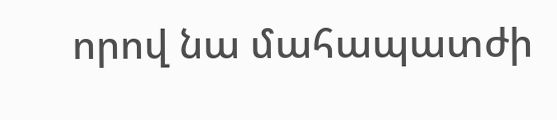որով նա մահապատժի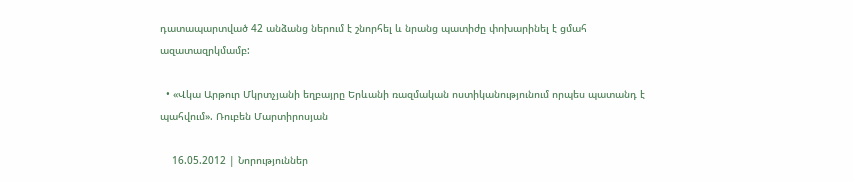դատապարտված 42 անձանց ներում է շնորհել և նրանց պատիժը փոխարինել է ցմահ ազատազրկմամբ:

  • «Վկա Արթուր Մկրտչյանի եղբայրը Երևանի ռազմական ոստիկանությունում որպես պատանդ է պահվում». Ռուբեն Մարտիրոսյան

    16.05.2012 | Նորություններ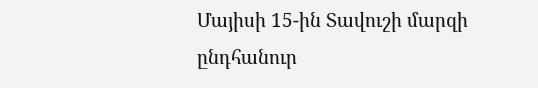Մայիսի 15-ին Տավուշի մարզի ընդհանուր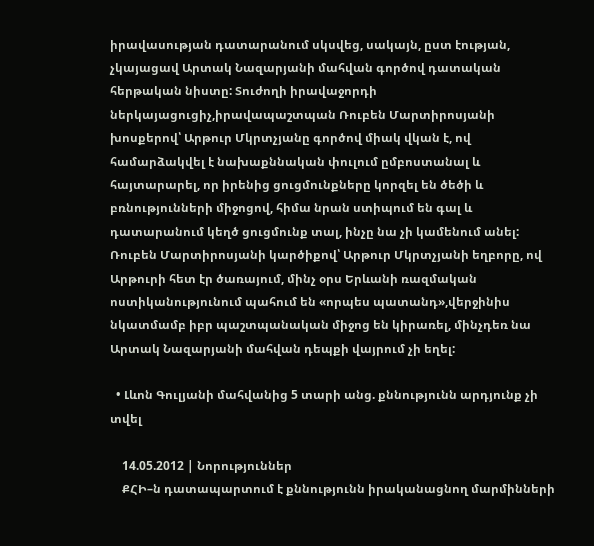իրավասության դատարանում սկսվեց, սակայն, ըստ էության, չկայացավ Արտակ Նազարյանի մահվան գործով դատական հերթական նիստը: Տուժողի իրավաջորդի ներկայացուցիչ,իրավապաշտպան Ռուբեն Մարտիրոսյանի խոսքերով՝ Արթուր Մկրտչյանը գործով միակ վկան է, ով համարձակվել է նախաքննական փուլում ըմբոստանալ և հայտարարել, որ իրենից ցուցմունքները կորզել են ծեծի և բռնությունների միջոցով, հիմա նրան ստիպում են գալ և դատարանում կեղծ ցուցմունք տալ, ինչը նա չի կամենում անել: Ռուբեն Մարտիրոսյանի կարծիքով՝ Արթուր Մկրտչյանի եղբորը, ով Արթուրի հետ էր ծառայում, մինչ օրս Երևանի ռազմական ոստիկանությունում պահում են «որպես պատանդ»,վերջինիս նկատմամբ իբր պաշտպանական միջոց են կիրառել, մինչդեռ նա Արտակ Նազարյանի մահվան դեպքի վայրում չի եղել:

  • Լևոն Գուլյանի մահվանից 5 տարի անց. քննությունն արդյունք չի տվել

    14.05.2012 | Նորություններ
    ՔՀԻ–ն դատապարտում է քննությունն իրականացնող մարմինների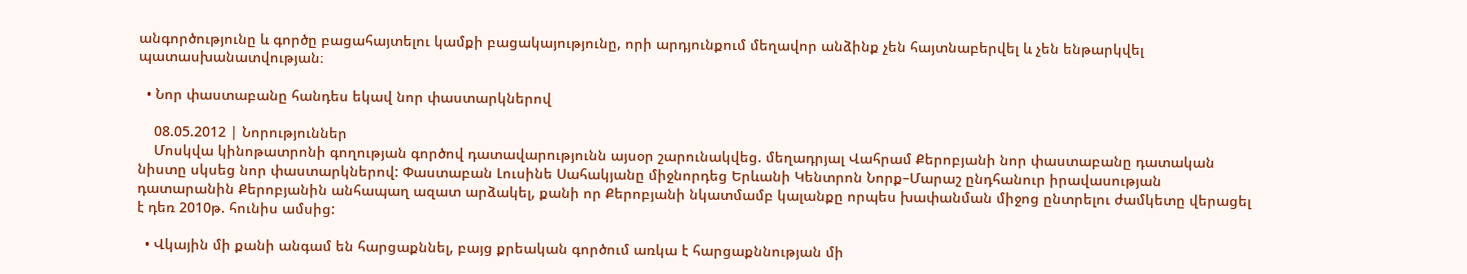անգործությունը և գործը բացահայտելու կամքի բացակայությունը, որի արդյունքում մեղավոր անձինք չեն հայտնաբերվել և չեն ենթարկվել պատասխանատվության։

  • Նոր փաստաբանը հանդես եկավ նոր փաստարկներով

    08.05.2012 | Նորություններ
    Մոսկվա կինոթատրոնի գողության գործով դատավարությունն այսօր շարունակվեց. մեղադրյալ Վահրամ Քերոբյանի նոր փաստաբանը դատական նիստը սկսեց նոր փաստարկներով: Փաստաբան Լուսինե Սահակյանը միջնորդեց Երևանի Կենտրոն Նորք–Մարաշ ընդհանուր իրավասության դատարանին Քերոբյանին անհապաղ ազատ արձակել, քանի որ Քերոբյանի նկատմամբ կալանքը որպես խափանման միջոց ընտրելու ժամկետը վերացել է դեռ 2010թ. հունիս ամսից:

  • Վկային մի քանի անգամ են հարցաքննել, բայց քրեական գործում առկա է հարցաքննության մի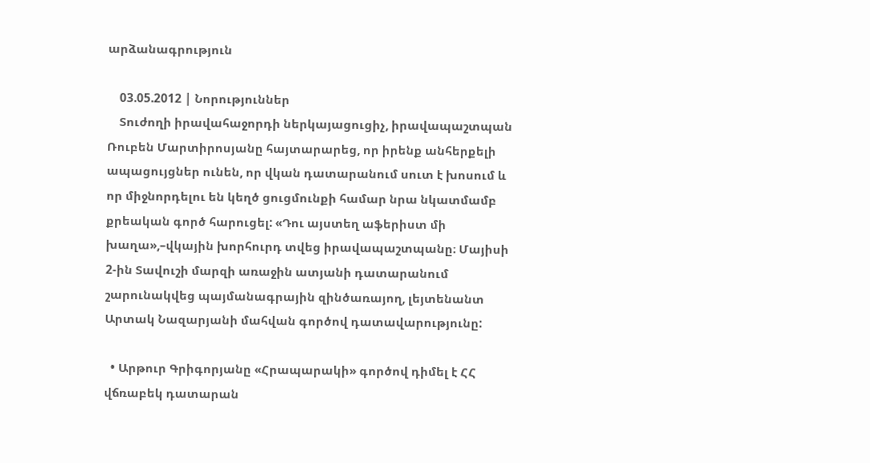արձանագրություն

    03.05.2012 | Նորություններ
    Տուժողի իրավահաջորդի ներկայացուցիչ, իրավապաշտպան Ռուբեն Մարտիրոսյանը հայտարարեց, որ իրենք անհերքելի ապացույցներ ունեն, որ վկան դատարանում սուտ է խոսում և որ միջնորդելու են կեղծ ցուցմունքի համար նրա նկատմամբ քրեական գործ հարուցել: «Դու այստեղ աֆերիստ մի խաղա»,–վկային խորհուրդ տվեց իրավապաշտպանը։ Մայիսի 2-ին Տավուշի մարզի առաջին ատյանի դատարանում շարունակվեց պայմանագրային զինծառայող, լեյտենանտ Արտակ Նազարյանի մահվան գործով դատավարությունը:

  • Արթուր Գրիգորյանը «Հրապարակի» գործով դիմել է ՀՀ վճռաբեկ դատարան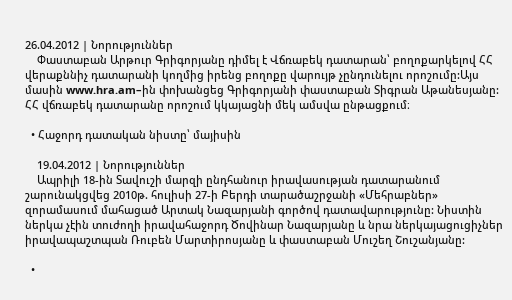26.04.2012 | Նորություններ
    Փաստաբան Արթուր Գրիգորյանը դիմել է Վճռաբեկ դատարան՝ բողոքարկելով ՀՀ վերաքննիչ դատարանի կողմից իրենց բողոքը վարույթ չընդունելու որոշումը:Այս մասին www.hra.am–ին փոխանցեց Գրիգորյանի փաստաբան Տիգրան Աթանեսյանը: ՀՀ վճռաբեկ դատարանը որոշում կկայացնի մեկ ամսվա ընթացքում։

  • Հաջորդ դատական նիստը՝ մայիսին

    19.04.2012 | Նորություններ
    Ապրիլի 18-ին Տավուշի մարզի ընդհանուր իրավասության դատարանում շարունակցվեց 2010թ. հուլիսի 27-ի Բերդի տարածաշրջանի «Մեհրաբներ» զորամասում մահացած Արտակ Նազարյանի գործով դատավարությունը: Նիստին ներկա չէին տուժողի իրավահաջորդ Ծովինար Նազարյանը և նրա ներկայացուցիչներ իրավապաշտպան Ռուբեն Մարտիրոսյանը և փաստաբան Մուշեղ Շուշանյանը:

  •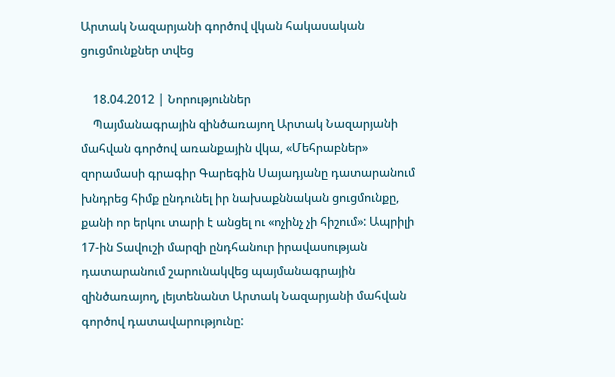Արտակ Նազարյանի գործով վկան հակասական ցուցմունքներ տվեց

    18.04.2012 | Նորություններ
    Պայմանագրային զինծառայող Արտակ Նազարյանի մահվան գործով առանքային վկա, «Մեհրաբներ» զորամասի գրագիր Գարեգին Սայադյանը դատարանում խնդրեց հիմք ընդունել իր նախաքննական ցուցմունքը, քանի որ երկու տարի է անցել ու «ոչինչ չի հիշում»: Ապրիլի 17-ին Տավուշի մարզի ընդհանուր իրավասության դատարանում շարունակվեց պայմանագրային զինծառայող, լեյտենանտ Արտակ Նազարյանի մահվան գործով դատավարությունը: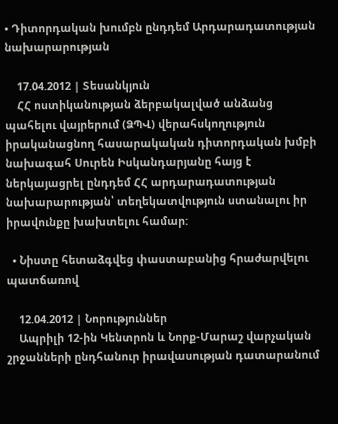• Դիտորդական խումբն ընդդեմ Արդարադատության նախարարության

    17.04.2012 | Տեսանկյուն
    ՀՀ ոստիկանության ձերբակալված անձանց պահելու վայրերում (ՁՊՎ) վերահսկողություն իրականացնող հասարակական դիտորդական խմբի նախագահ Սուրեն Իսկանդարյանը հայց է ներկայացրել ընդդեմ ՀՀ արդարադատության նախարարության՝ տեղեկատվություն ստանալու իր իրավունքը խախտելու համար:

  • Նիստը հետաձգվեց փաստաբանից հրաժարվելու պատճառով

    12.04.2012 | Նորություններ
    Ապրիլի 12-ին Կենտրոն և Նորք-Մարաշ վարչական շրջանների ընդհանուր իրավասության դատարանում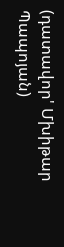(դատավոր' Մխիթար Պապոյան)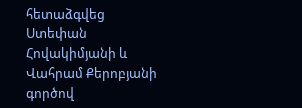հետաձգվեց Ստեփան Հովակիմյանի և Վահրամ Քերոբյանի գործով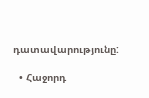դատավարությունը:

  • Հաջորդ